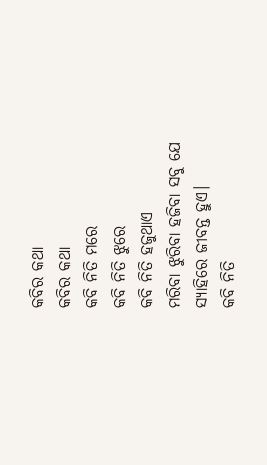କବିର କଥା
କବିର କଥା
କବି ନିତି ମରେ
କବି ନିତି ଝୁରେ
କବି ନିତି ହଜୁଥାଏ
ମରିବା ଝୁରିବା ହଜିବା ସବୁ ଯେ
ସ୍ୟାହିରେ ଜୀବନ୍ତ ହୁଏ।
କବି ନିତି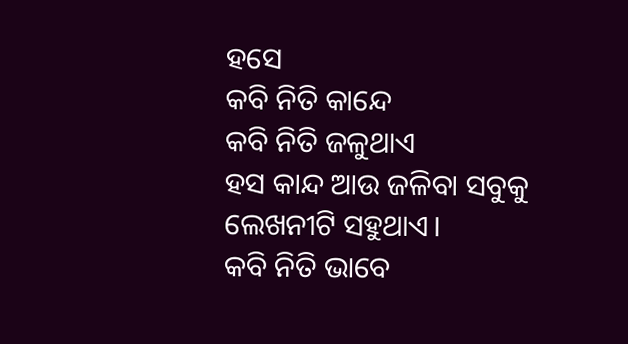ହସେ
କବି ନିତି କାନ୍ଦେ
କବି ନିତି ଜଳୁଥାଏ
ହସ କାନ୍ଦ ଆଉ ଜଳିବା ସବୁକୁ
ଲେଖନୀଟି ସହୁଥାଏ।
କବି ନିତି ଭାବେ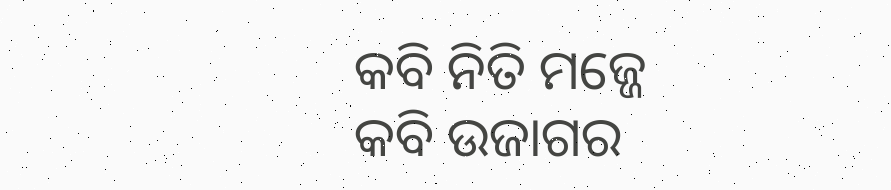କବି ନିତି ମଜ୍ଜେ
କବି ଉଜାଗର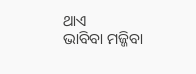ଥାଏ
ଭାବିବା ମଜ୍ଜିବା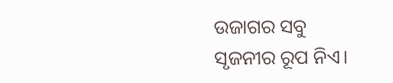ଉଜାଗର ସବୁ
ସୃଜନୀର ରୂପ ନିଏ।